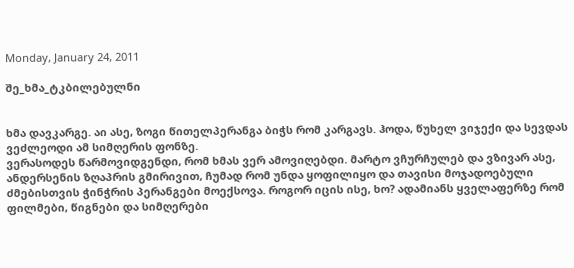Monday, January 24, 2011

შე_ხმა_ტკბილებულნი


ხმა დავკარგე. აი ასე, ზოგი წითელპერანგა ბიჭს რომ კარგავს. ჰოდა, წუხელ ვიჯექი და სევდას ვეძლეოდი ამ სიმღერის ფონზე.
ვერასოდეს წარმოვიდგენდი, რომ ხმას ვერ ამოვიღებდი. მარტო ვჩურჩულებ და ვზივარ ასე, ანდერსენის ზღაპრის გმირივით, ჩუმად რომ უნდა ყოფილიყო და თავისი მოჯადოებული ძმებისთვის ჭინჭრის პერანგები მოექსოვა. როგორ იცის ისე, ხო? ადამიანს ყველაფერზე რომ ფილმები, წიგნები და სიმღერები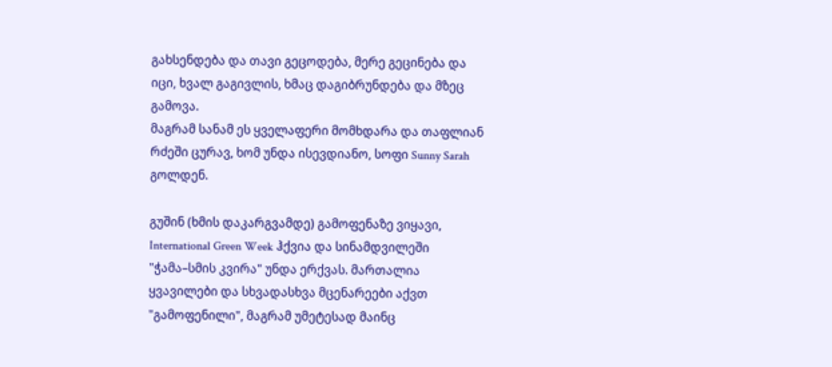გახსენდება და თავი გეცოდება, მერე გეცინება და იცი, ხვალ გაგივლის, ხმაც დაგიბრუნდება და მზეც გამოვა.
მაგრამ სანამ ეს ყველაფერი მომხდარა და თაფლიან რძეში ცურავ, ხომ უნდა ისევდიანო, სოფი Sunny Sarah გოლდენ.

გუშინ (ხმის დაკარგვამდე) გამოფენაზე ვიყავი, International Green Week ჰქვია და სინამდვილეში "ჭამა–სმის კვირა" უნდა ერქვას. მართალია ყვავილები და სხვადასხვა მცენარეები აქვთ "გამოფენილი", მაგრამ უმეტესად მაინც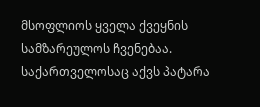მსოფლიოს ყველა ქვეყნის სამზარეულოს ჩვენებაა.
საქართველოსაც აქვს პატარა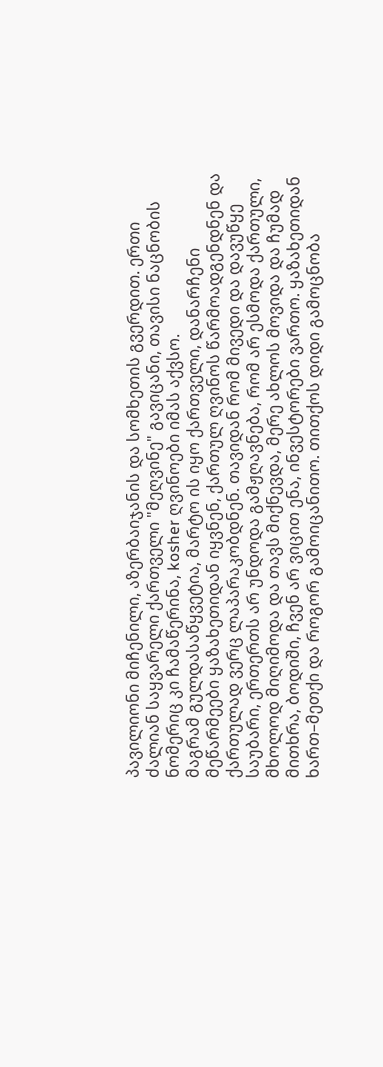პავილიონი მიჩენილი, აზერბაიჯანის და სომხეთის გვერდით. ერთი ძალიან საყვარელი ქართველი "მეღვინე" გავიცანი, თავისი ნაცნობის ნომერიც კი ჩამაწერინა, kosher ღვინოები იმას აქვსო.
მაგრამ გულდასაწყვეტია, მარტო ის იყო ქართველი, დანარჩენი მეწარმეები ყაზახეთიდან იყვნენ, ქართულ ღვინოს წარმოადგენდნენ და ქართულად ვერც ლაპარაკობდნენ. თავიდან რომ მივედი და დავუწყე საუბარი, ერთერთს არ უნდოდა გამჟღავნება, რომ არ ესმოდა ქართული, მხოლოდ მიღიმოდა და თავს მიქნევდა, მერე ახლოს მოვიდა და ჩუმად მითხრა, ბოდიში, ჩვენ არ ვიცით ენა, ინვესტორები ვართო. ყაზახეთიდან ხართ–მეთქი და როგორ გამოიცანითო. თითქოს დიდი გამოცნობა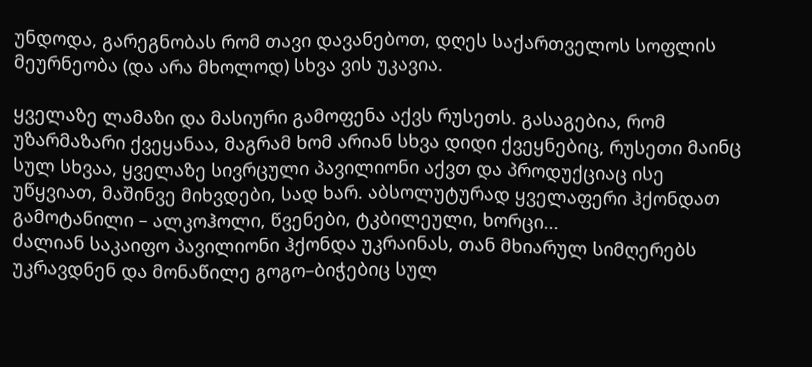უნდოდა, გარეგნობას რომ თავი დავანებოთ, დღეს საქართველოს სოფლის მეურნეობა (და არა მხოლოდ) სხვა ვის უკავია.

ყველაზე ლამაზი და მასიური გამოფენა აქვს რუსეთს. გასაგებია, რომ უზარმაზარი ქვეყანაა, მაგრამ ხომ არიან სხვა დიდი ქვეყნებიც, რუსეთი მაინც სულ სხვაა, ყველაზე სივრცული პავილიონი აქვთ და პროდუქციაც ისე უწყვიათ, მაშინვე მიხვდები, სად ხარ. აბსოლუტურად ყველაფერი ჰქონდათ გამოტანილი – ალკოჰოლი, წვენები, ტკბილეული, ხორცი...
ძალიან საკაიფო პავილიონი ჰქონდა უკრაინას, თან მხიარულ სიმღერებს უკრავდნენ და მონაწილე გოგო–ბიჭებიც სულ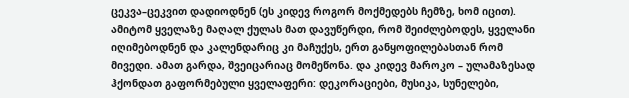ცეკვა–ცეკვით დადიოდნენ (ეს კიდევ როგორ მოქმედებს ჩემზე, ხომ იცით). ამიტომ ყველაზე მაღალ ქულას მათ დავუწერდი, რომ შეიძლებოდეს, ყველანი იღიმებოდნენ და კალენდარიც კი მაჩუქეს, ერთ განყოფილებასთან რომ მივედი. ამათ გარდა, შვეიცარიაც მომეწონა. და კიდევ მაროკო – ულამაზესად ჰქონდათ გაფორმებული ყველაფერი: დეკორაციები, მუსიკა, სუნელები,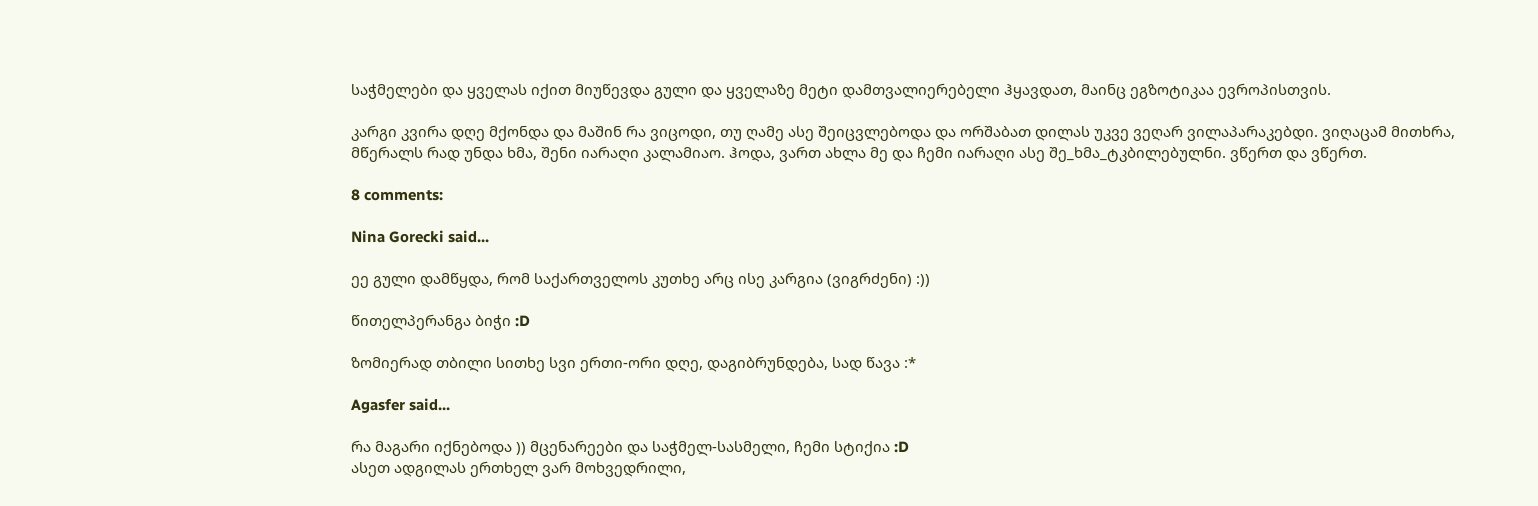საჭმელები და ყველას იქით მიუწევდა გული და ყველაზე მეტი დამთვალიერებელი ჰყავდათ, მაინც ეგზოტიკაა ევროპისთვის.

კარგი კვირა დღე მქონდა და მაშინ რა ვიცოდი, თუ ღამე ასე შეიცვლებოდა და ორშაბათ დილას უკვე ვეღარ ვილაპარაკებდი. ვიღაცამ მითხრა, მწერალს რად უნდა ხმა, შენი იარაღი კალამიაო. ჰოდა, ვართ ახლა მე და ჩემი იარაღი ასე შე_ხმა_ტკბილებულნი. ვწერთ და ვწერთ.

8 comments:

Nina Gorecki said...

ეე გული დამწყდა, რომ საქართველოს კუთხე არც ისე კარგია (ვიგრძენი) :))

წითელპერანგა ბიჭი :D

ზომიერად თბილი სითხე სვი ერთი-ორი დღე, დაგიბრუნდება, სად წავა :*

Agasfer said...

რა მაგარი იქნებოდა )) მცენარეები და საჭმელ-სასმელი, ჩემი სტიქია :D
ასეთ ადგილას ერთხელ ვარ მოხვედრილი,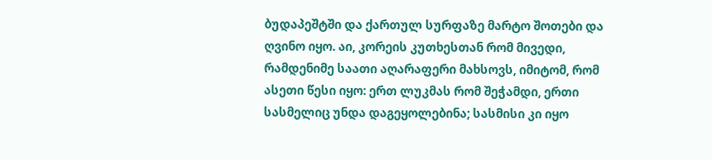ბუდაპეშტში და ქართულ სურფაზე მარტო შოთები და ღვინო იყო. აი, კორეის კუთხესთან რომ მივედი, რამდენიმე საათი აღარაფერი მახსოვს, იმიტომ, რომ ასეთი წესი იყო: ერთ ლუკმას რომ შეჭამდი, ერთი სასმელიც უნდა დაგეყოლებინა; სასმისი კი იყო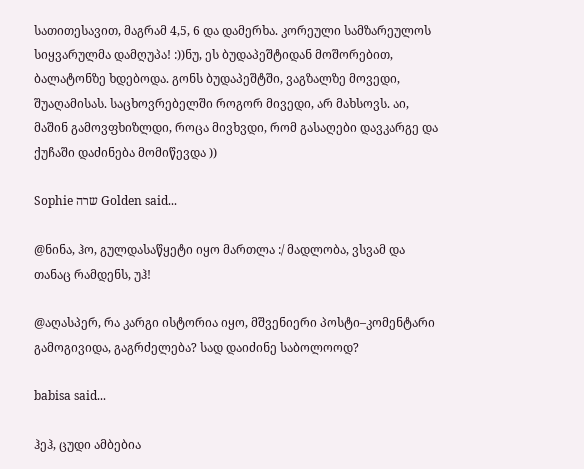სათითესავით, მაგრამ 4,5, 6 და დამერხა. კორეული სამზარეულოს სიყვარულმა დამღუპა! :))ნუ, ეს ბუდაპეშტიდან მოშორებით, ბალატონზე ხდებოდა. გონს ბუდაპეშტში, ვაგზალზე მოვედი, შუაღამისას. საცხოვრებელში როგორ მივედი, არ მახსოვს. აი, მაშინ გამოვფხიზლდი, როცა მივხვდი, რომ გასაღები დავკარგე და ქუჩაში დაძინება მომიწევდა ))

Sophie שרה Golden said...

@ნინა, ჰო, გულდასაწყეტი იყო მართლა :/ მადლობა, ვსვამ და თანაც რამდენს, უჰ!

@აღასპერ, რა კარგი ისტორია იყო, მშვენიერი პოსტი–კომენტარი გამოგივიდა, გაგრძელება? სად დაიძინე საბოლოოდ?

babisa said...

ჰეჰ, ცუდი ამბებია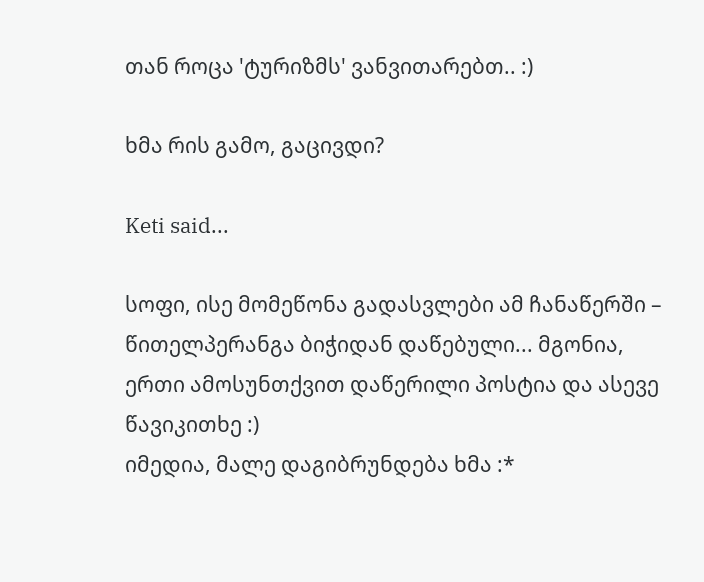თან როცა 'ტურიზმს' ვანვითარებთ.. :)

ხმა რის გამო, გაცივდი?

Keti said...

სოფი, ისე მომეწონა გადასვლები ამ ჩანაწერში – წითელპერანგა ბიჭიდან დაწებული... მგონია, ერთი ამოსუნთქვით დაწერილი პოსტია და ასევე წავიკითხე :)
იმედია, მალე დაგიბრუნდება ხმა :*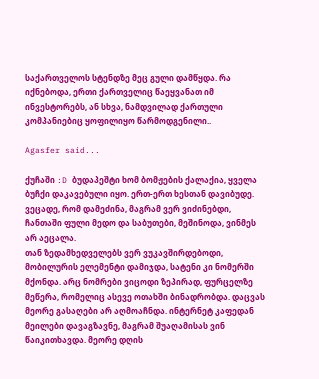საქართველოს სტენდზე მეც გული დამწყდა. რა იქნებოდა, ერთი ქართველიც წაეყვანათ იმ ინვესტორებს, ან სხვა, ნამდვილად ქართული კომპანიებიც ყოფილიყო წარმოდგენილი..

Agasfer said...

ქუჩაში :D ბუდაპეშტი ხომ ბომჟების ქალაქია, ყველა ბუჩქი დაკავებული იყო. ერთ-ერთ ხესთან დავიბუდე. ვეცადე, რომ დამეძინა, მაგრამ ვერ ვიძინებდი, ჩანთაში ფული მედო და საბუთები, მეშინოდა, ვინმეს არ აეცალა.
თან ზედამხედველებს ვერ ვუკავშირდებოდი, მობილურის ელემენტი დამიჯდა, სატენი კი ნომერში მქონდა. არც ნომრები ვიცოდი ზეპირად, ფურცელზე მეწერა, რომელიც ასევე ოთახში ბინადრობდა. დაცვას მეორე გასაღები არ აღმოაჩნდა. ინტერნეტ კაფედან მეილები დავაგზავნე, მაგრამ შუაღამისას ვინ წაიკითხავდა. მეორე დღის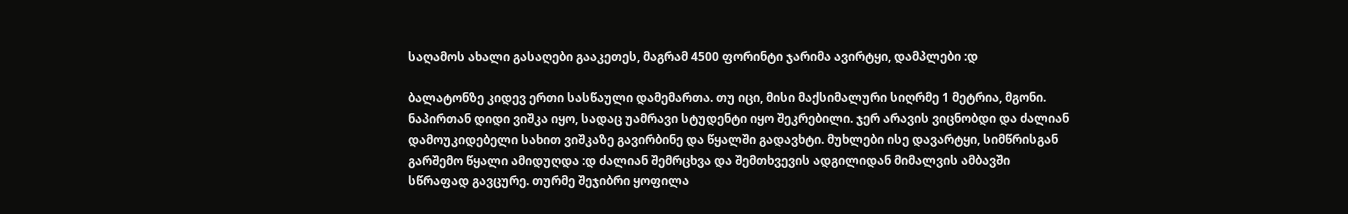საღამოს ახალი გასაღები გააკეთეს, მაგრამ 4500 ფორინტი ჯარიმა ავირტყი, დამპლები :დ

ბალატონზე კიდევ ერთი სასწაული დამემართა. თუ იცი, მისი მაქსიმალური სიღრმე 1 მეტრია, მგონი. ნაპირთან დიდი ვიშკა იყო, სადაც უამრავი სტუდენტი იყო შეკრებილი. ჯერ არავის ვიცნობდი და ძალიან დამოუკიდებელი სახით ვიშკაზე გავირბინე და წყალში გადავხტი. მუხლები ისე დავარტყი, სიმწრისგან გარშემო წყალი ამიდუღდა :დ ძალიან შემრცხვა და შემთხვევის ადგილიდან მიმალვის ამბავში სწრაფად გავცურე. თურმე შეჯიბრი ყოფილა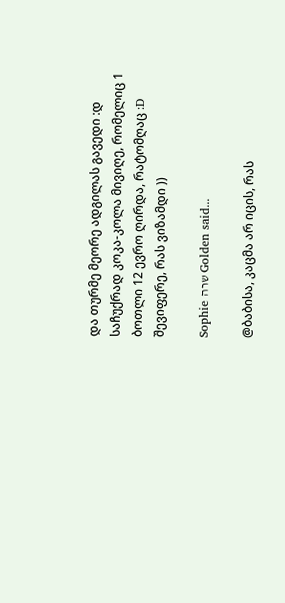და თურმე მეორე ადგილას გავედი :დ საჩუქრად კოკა-კოლა მივიღე, რომელიც 1 ბოთლი 12 ევრო ღირდა, რატომღაც :D
შევიფერე, რას ვიზამდი ))

Sophie שרה Golden said...

@ბაბისა, კაცმა არ იცის, რას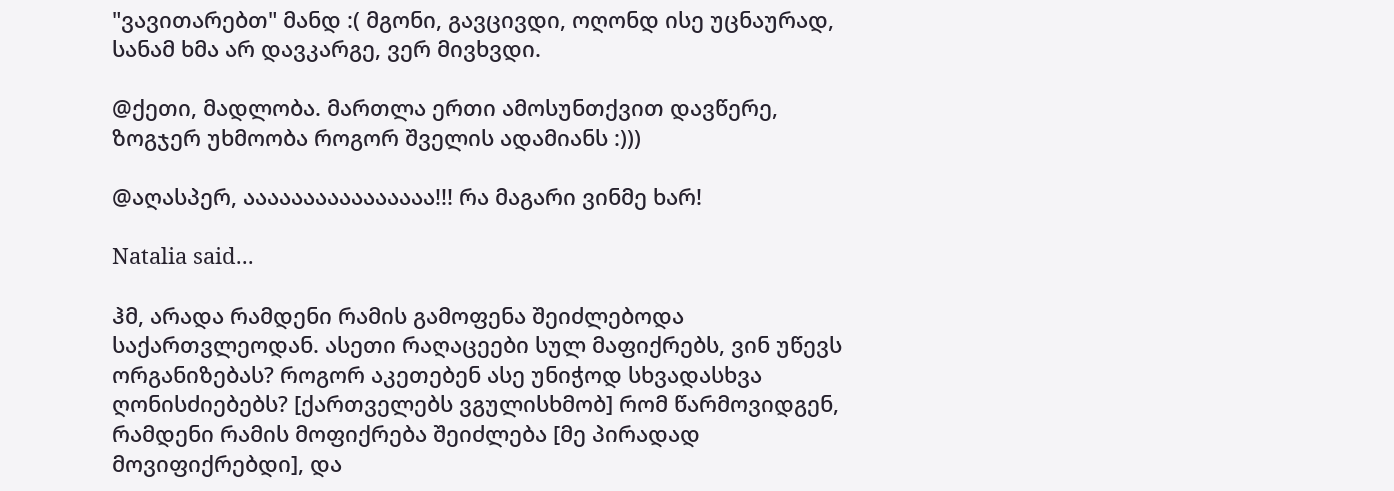"ვავითარებთ" მანდ :( მგონი, გავცივდი, ოღონდ ისე უცნაურად, სანამ ხმა არ დავკარგე, ვერ მივხვდი.

@ქეთი, მადლობა. მართლა ერთი ამოსუნთქვით დავწერე, ზოგჯერ უხმოობა როგორ შველის ადამიანს :)))

@აღასპერ, აააააააააააააააა!!! რა მაგარი ვინმე ხარ!

Natalia said...

ჰმ, არადა რამდენი რამის გამოფენა შეიძლებოდა საქართვლეოდან. ასეთი რაღაცეები სულ მაფიქრებს, ვინ უწევს ორგანიზებას? როგორ აკეთებენ ასე უნიჭოდ სხვადასხვა ღონისძიებებს? [ქართველებს ვგულისხმობ] რომ წარმოვიდგენ, რამდენი რამის მოფიქრება შეიძლება [მე პირადად მოვიფიქრებდი], და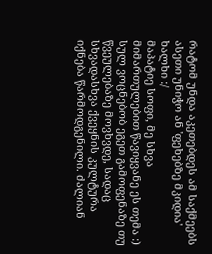რატომ უნდა აკეთებდეს ამ საქმეებს ასეთი უნიჭო ან 'ფეხებზე მკიდია' ხალხი :/
მაპატიე სოფი, მე სხვა მიმართულებით წავიყვანე ეს თემა :) სულ ვოცნებობ ეგეთ გამოფენაზე თუ წვეულებაზე მოვხვდე, სადაც სხვადასხვა ქვეყნის კულტურა იქნება წარმოდგენილი. ძალიან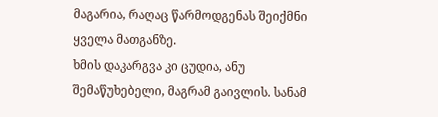მაგარია, რაღაც წარმოდგენას შეიქმნი ყველა მათგანზე.
ხმის დაკარგვა კი ცუდია, ანუ შემაწუხებელი, მაგრამ გაივლის. სანამ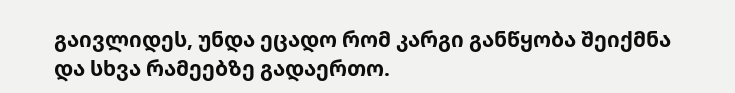გაივლიდეს, უნდა ეცადო რომ კარგი განწყობა შეიქმნა და სხვა რამეებზე გადაერთო.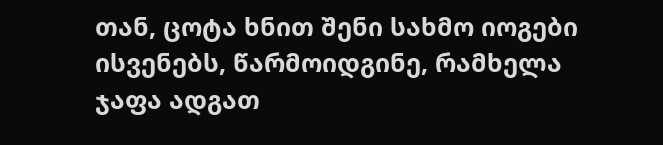თან, ცოტა ხნით შენი სახმო იოგები ისვენებს, წარმოიდგინე, რამხელა ჯაფა ადგათ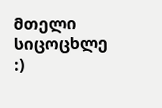მთელი სიცოცხლე :)